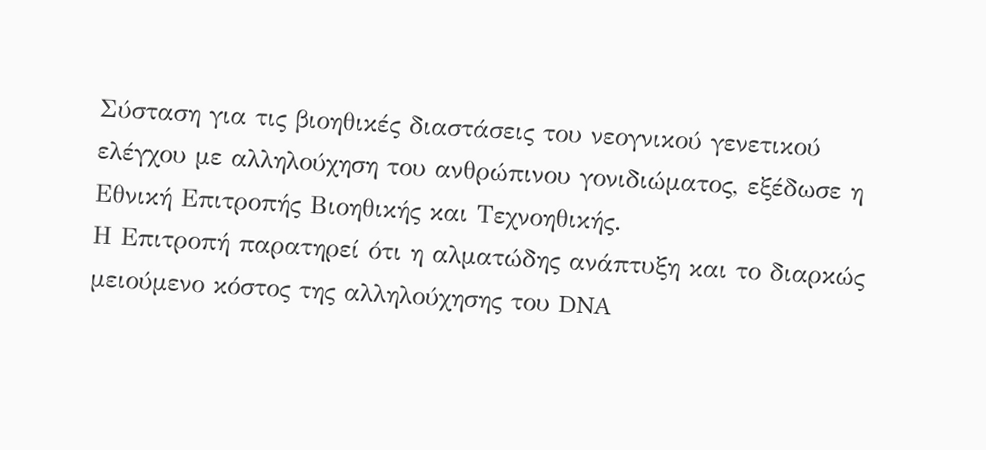Σύσταση για τις βιοηθικές διαστάσεις του νεογνικού γενετικού ελέγχου με αλληλούχηση του ανθρώπινου γονιδιώματος, εξέδωσε η Εθνική Επιτροπής Βιοηθικής και Τεχνοηθικής.
Η Επιτροπή παρατηρεί ότι η αλματώδης ανάπτυξη και το διαρκώς μειούμενο κόστος της αλληλούχησης του DNA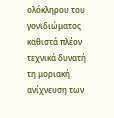ολόκληρου του γονιδιώματος καθιστά πλέον τεχνικά δυνατή τη μοριακή ανίχνευση των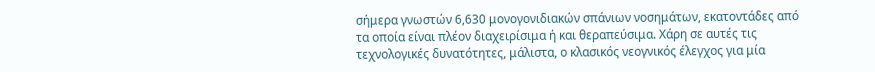σήμερα γνωστών 6,630 μονογονιδιακών σπάνιων νοσημάτων, εκατοντάδες από τα οποία είναι πλέον διαχειρίσιμα ή και θεραπεύσιμα. Χάρη σε αυτές τις τεχνολογικές δυνατότητες, μάλιστα, ο κλασικός νεογνικός έλεγχος για μία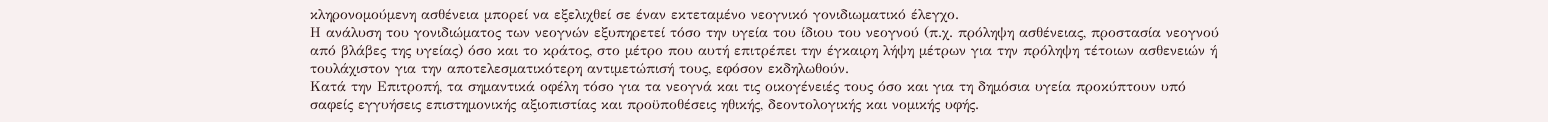κληρονομούμενη ασθένεια μπορεί να εξελιχθεί σε έναν εκτεταμένο νεογνικό γονιδιωματικό έλεγχο.
Η ανάλυση του γονιδιώματος των νεογνών εξυπηρετεί τόσο την υγεία του ίδιου του νεογνού (π.χ. πρόληψη ασθένειας, προστασία νεογνού από βλάβες της υγείας) όσο και το κράτος, στο μέτρο που αυτή επιτρέπει την έγκαιρη λήψη μέτρων για την πρόληψη τέτοιων ασθενειών ή τουλάχιστον για την αποτελεσματικότερη αντιμετώπισή τους, εφόσον εκδηλωθούν.
Κατά την Επιτροπή, τα σημαντικά οφέλη τόσο για τα νεογνά και τις οικογένειές τους όσο και για τη δημόσια υγεία προκύπτουν υπό σαφείς εγγυήσεις επιστημονικής αξιοπιστίας και προϋποθέσεις ηθικής, δεοντολογικής και νομικής υφής.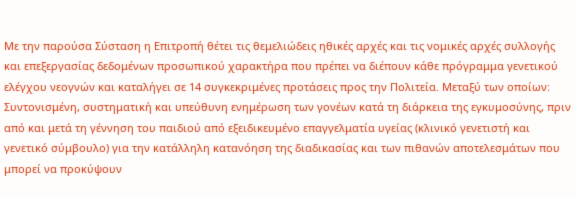Με την παρούσα Σύσταση η Επιτροπή θέτει τις θεμελιώδεις ηθικές αρχές και τις νομικές αρχές συλλογής και επεξεργασίας δεδομένων προσωπικού χαρακτήρα που πρέπει να διέπουν κάθε πρόγραμμα γενετικού ελέγχου νεογνών και καταλήγει σε 14 συγκεκριμένες προτάσεις προς την Πολιτεία. Μεταξύ των οποίων:
Συντονισμένη, συστηματική και υπεύθυνη ενημέρωση των γονέων κατά τη διάρκεια της εγκυμοσύνης, πριν από και μετά τη γέννηση του παιδιού από εξειδικευμένο επαγγελματία υγείας (κλινικό γενετιστή και γενετικό σύμβουλο) για την κατάλληλη κατανόηση της διαδικασίας και των πιθανών αποτελεσμάτων που μπορεί να προκύψουν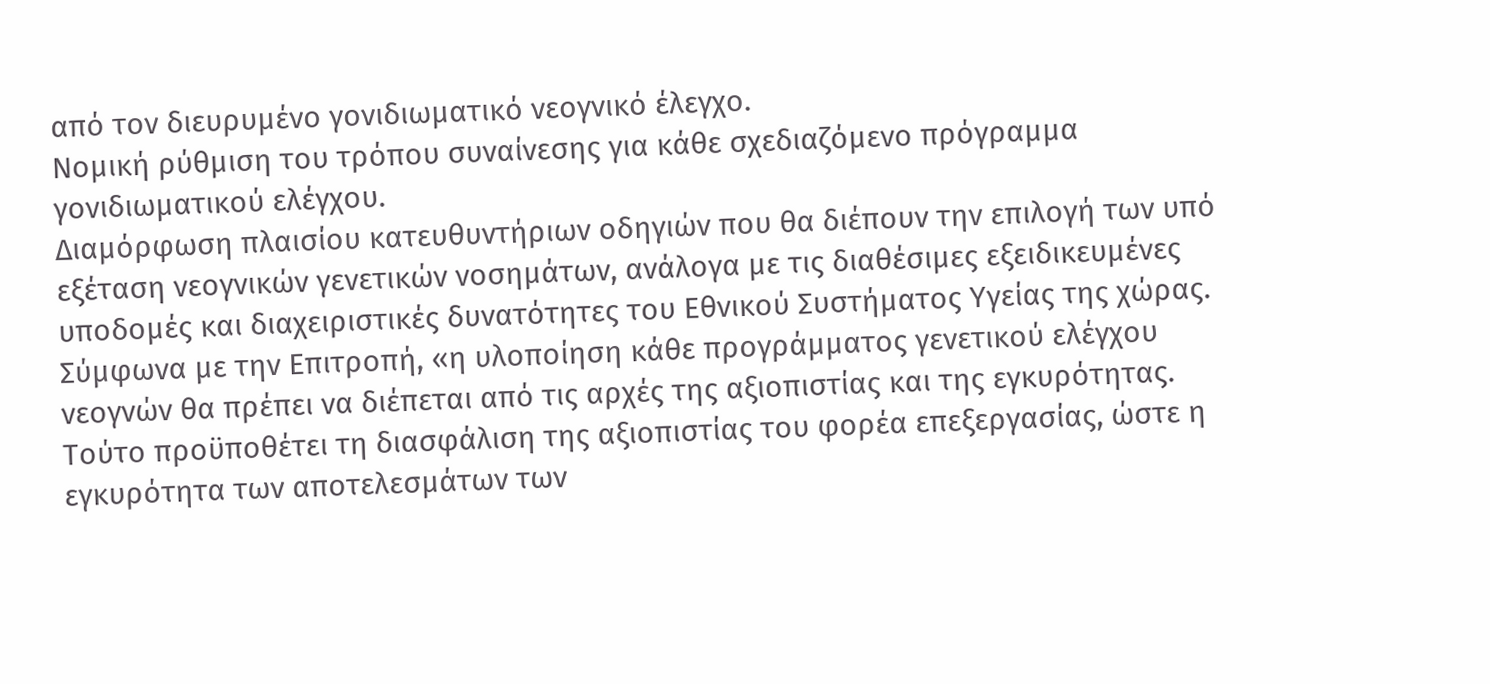από τον διευρυμένο γονιδιωματικό νεογνικό έλεγχο.
Νομική ρύθμιση του τρόπου συναίνεσης για κάθε σχεδιαζόμενο πρόγραμμα γονιδιωματικού ελέγχου.
Διαμόρφωση πλαισίου κατευθυντήριων οδηγιών που θα διέπουν την επιλογή των υπό εξέταση νεογνικών γενετικών νοσημάτων, ανάλογα με τις διαθέσιμες εξειδικευμένες υποδομές και διαχειριστικές δυνατότητες του Εθνικού Συστήματος Υγείας της χώρας.
Σύμφωνα με την Επιτροπή, «η υλοποίηση κάθε προγράμματος γενετικού ελέγχου νεογνών θα πρέπει να διέπεται από τις αρχές της αξιοπιστίας και της εγκυρότητας. Τούτο προϋποθέτει τη διασφάλιση της αξιοπιστίας του φορέα επεξεργασίας, ώστε η εγκυρότητα των αποτελεσμάτων των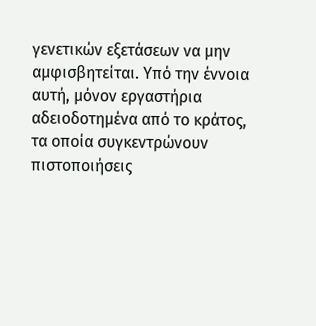γενετικών εξετάσεων να μην αμφισβητείται. Υπό την έννοια αυτή, μόνον εργαστήρια αδειοδοτημένα από το κράτος, τα οποία συγκεντρώνουν πιστοποιήσεις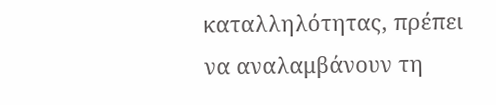καταλληλότητας, πρέπει να αναλαμβάνουν τη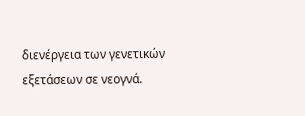διενέργεια των γενετικών εξετάσεων σε νεογνά.